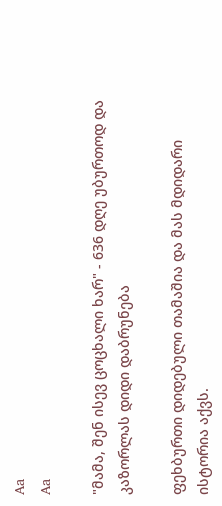Aa
Aa

"მამა, შენ ისევ ცოცხალი ხარ" - 636 დღე უბურთოდ და კაზორლას დიდი დაბრუნება

ფეხბურთი დიდებული თამაშია და მას მდიდარი ისტორია აქვს.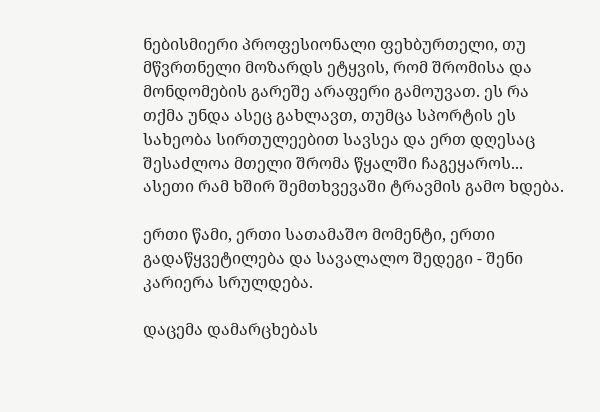ნებისმიერი პროფესიონალი ფეხბურთელი, თუ მწვრთნელი მოზარდს ეტყვის, რომ შრომისა და მონდომების გარეშე არაფერი გამოუვათ. ეს რა თქმა უნდა ასეც გახლავთ, თუმცა სპორტის ეს სახეობა სირთულეებით სავსეა და ერთ დღესაც შესაძლოა მთელი შრომა წყალში ჩაგეყაროს... ასეთი რამ ხშირ შემთხვევაში ტრავმის გამო ხდება.

ერთი წამი, ერთი სათამაშო მომენტი, ერთი გადაწყვეტილება და სავალალო შედეგი - შენი კარიერა სრულდება.

დაცემა დამარცხებას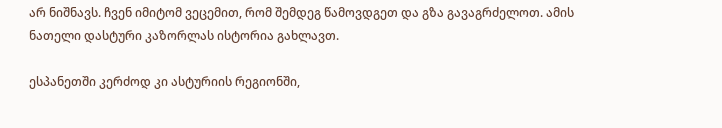არ ნიშნავს. ჩვენ იმიტომ ვეცემით, რომ შემდეგ წამოვდგეთ და გზა გავაგრძელოთ. ამის ნათელი დასტური კაზორლას ისტორია გახლავთ.

ესპანეთში კერძოდ კი ასტურიის რეგიონში,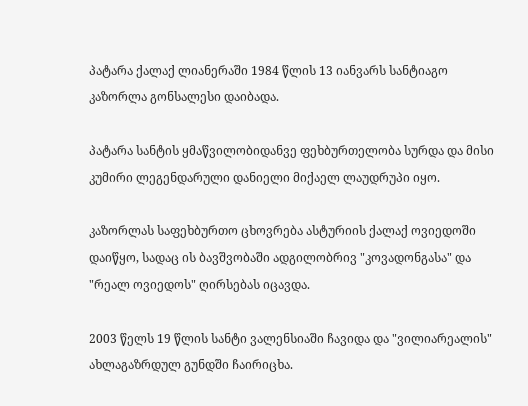პატარა ქალაქ ლიანერაში 1984 წლის 13 იანვარს სანტიაგო კაზორლა გონსალესი დაიბადა.

პატარა სანტის ყმაწვილობიდანვე ფეხბურთელობა სურდა და მისი კუმირი ლეგენდარული დანიელი მიქაელ ლაუდრუპი იყო.

კაზორლას საფეხბურთო ცხოვრება ასტურიის ქალაქ ოვიედოში დაიწყო, სადაც ის ბავშვობაში ადგილობრივ "კოვადონგასა" და "რეალ ოვიედოს" ღირსებას იცავდა.

2003 წელს 19 წლის სანტი ვალენსიაში ჩავიდა და "ვილიარეალის" ახლაგაზრდულ გუნდში ჩაირიცხა.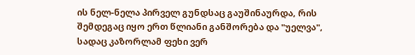ის ნელ-ნელა პირველ გუნდსაც გაუშინაურდა, რის შემდეგაც იყო ერთ წლიანი განშორება და "უელვა", სადაც კაზორლამ ფეხი ვერ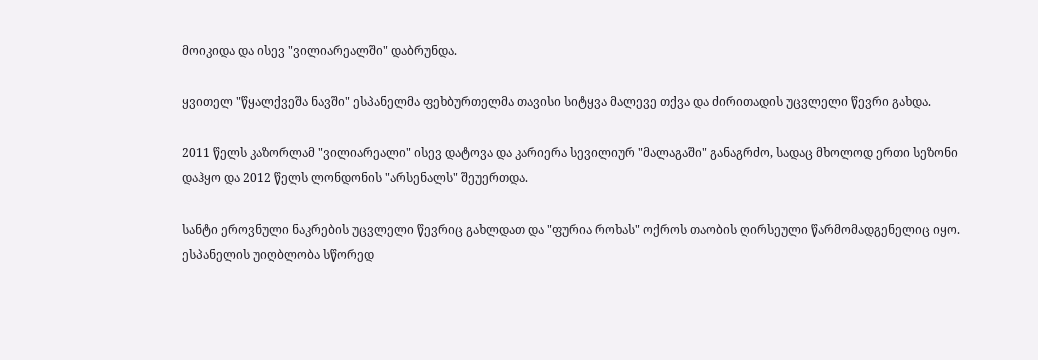მოიკიდა და ისევ "ვილიარეალში" დაბრუნდა.

ყვითელ "წყალქვეშა ნავში" ესპანელმა ფეხბურთელმა თავისი სიტყვა მალევე თქვა და ძირითადის უცვლელი წევრი გახდა.

2011 წელს კაზორლამ "ვილიარეალი" ისევ დატოვა და კარიერა სევილიურ "მალაგაში" განაგრძო, სადაც მხოლოდ ერთი სეზონი დაჰყო და 2012 წელს ლონდონის "არსენალს" შეუერთდა.

სანტი ეროვნული ნაკრების უცვლელი წევრიც გახლდათ და "ფურია როხას" ოქროს თაობის ღირსეული წარმომადგენელიც იყო. ესპანელის უიღბლობა სწორედ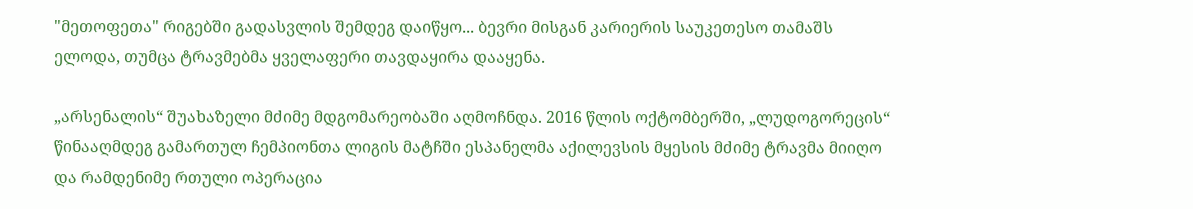"მეთოფეთა" რიგებში გადასვლის შემდეგ დაიწყო... ბევრი მისგან კარიერის საუკეთესო თამაშს ელოდა, თუმცა ტრავმებმა ყველაფერი თავდაყირა დააყენა.

„არსენალის“ შუახაზელი მძიმე მდგომარეობაში აღმოჩნდა. 2016 წლის ოქტომბერში, „ლუდოგორეცის“ წინააღმდეგ გამართულ ჩემპიონთა ლიგის მატჩში ესპანელმა აქილევსის მყესის მძიმე ტრავმა მიიღო და რამდენიმე რთული ოპერაცია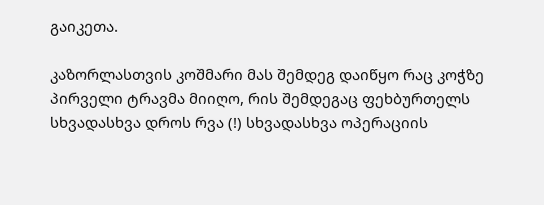გაიკეთა.

კაზორლასთვის კოშმარი მას შემდეგ დაიწყო რაც კოჭზე პირველი ტრავმა მიიღო, რის შემდეგაც ფეხბურთელს სხვადასხვა დროს რვა (!) სხვადასხვა ოპერაციის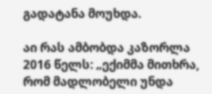გადატანა მოუხდა.

აი რას ამბობდა კაზორლა 2016 წელს: „ექიმმა მითხრა, რომ მადლობელი უნდა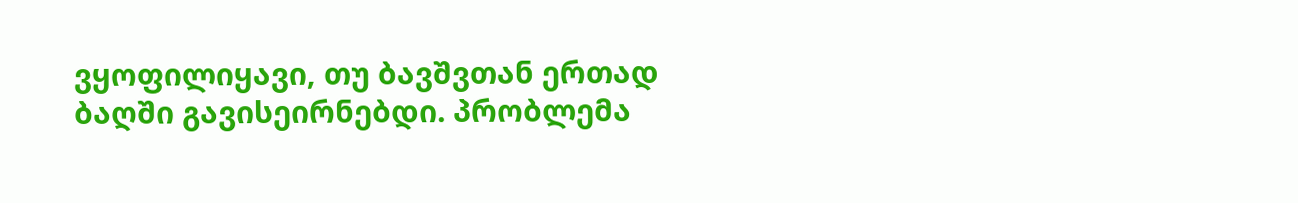ვყოფილიყავი, თუ ბავშვთან ერთად ბაღში გავისეირნებდი. პრობლემა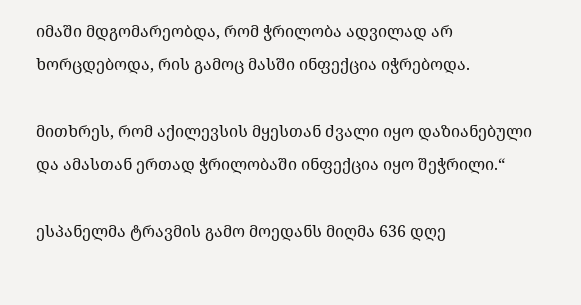იმაში მდგომარეობდა, რომ ჭრილობა ადვილად არ ხორცდებოდა, რის გამოც მასში ინფექცია იჭრებოდა.

მითხრეს, რომ აქილევსის მყესთან ძვალი იყო დაზიანებული და ამასთან ერთად ჭრილობაში ინფექცია იყო შეჭრილი.“

ესპანელმა ტრავმის გამო მოედანს მიღმა 636 დღე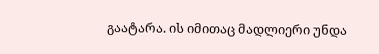გაატარა. ის იმითაც მადლიერი უნდა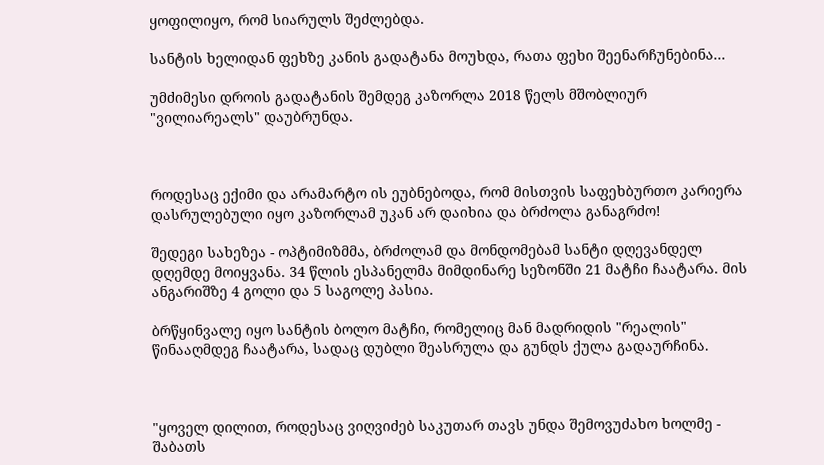ყოფილიყო, რომ სიარულს შეძლებდა.

სანტის ხელიდან ფეხზე კანის გადატანა მოუხდა, რათა ფეხი შეენარჩუნებინა...

უმძიმესი დროის გადატანის შემდეგ კაზორლა 2018 წელს მშობლიურ "ვილიარეალს" დაუბრუნდა.



როდესაც ექიმი და არამარტო ის ეუბნებოდა, რომ მისთვის საფეხბურთო კარიერა დასრულებული იყო კაზორლამ უკან არ დაიხია და ბრძოლა განაგრძო!

შედეგი სახეზეა - ოპტიმიზმმა, ბრძოლამ და მონდომებამ სანტი დღევანდელ დღემდე მოიყვანა. 34 წლის ესპანელმა მიმდინარე სეზონში 21 მატჩი ჩაატარა. მის ანგარიშზე 4 გოლი და 5 საგოლე პასია.

ბრწყინვალე იყო სანტის ბოლო მატჩი, რომელიც მან მადრიდის "რეალის" წინააღმდეგ ჩაატარა, სადაც დუბლი შეასრულა და გუნდს ქულა გადაურჩინა.



"ყოველ დილით, როდესაც ვიღვიძებ საკუთარ თავს უნდა შემოვუძახო ხოლმე - შაბათს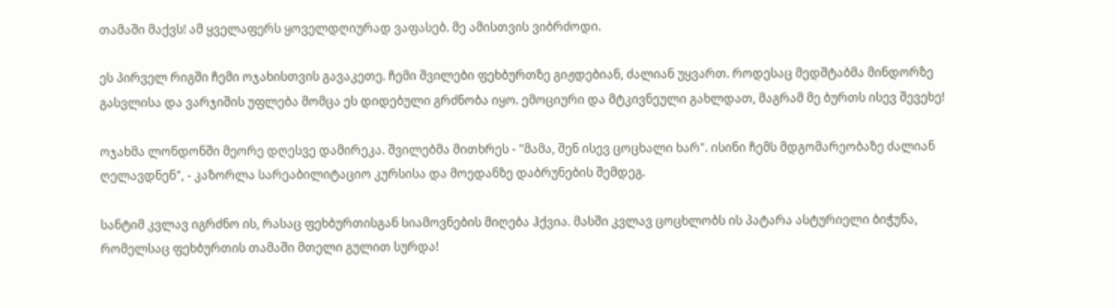თამაში მაქვს! ამ ყველაფერს ყოველდღიურად ვაფასებ. მე ამისთვის ვიბრძოდი.

ეს პირველ რიგში ჩემი ოჯახისთვის გავაკეთე. ჩემი შვილები ფეხბურთზე გიჟდებიან, ძალიან უყვართ. როდესაც მედშტაბმა მინდორზე გასვლისა და ვარჯიშის უფლება მომცა ეს დიდებული გრძნობა იყო. ემოციური და მტკივნეული გახლდათ, მაგრამ მე ბურთს ისევ შევეხე!

ოჯახმა ლონდონში მეორე დღესვე დამირეკა. შვილებმა მითხრეს - "მამა, შენ ისევ ცოცხალი ხარ". ისინი ჩემს მდგომარეობაზე ძალიან ღელავდნენ", - კაზორლა სარეაბილიტაციო კურსისა და მოედანზე დაბრუნების შემდეგ.

სანტიმ კვლავ იგრძნო ის, რასაც ფეხბურთისგან სიამოვნების მიღება ჰქვია. მასში კვლავ ცოცხლობს ის პატარა ასტურიელი ბიჭუნა, რომელსაც ფეხბურთის თამაში მთელი გულით სურდა!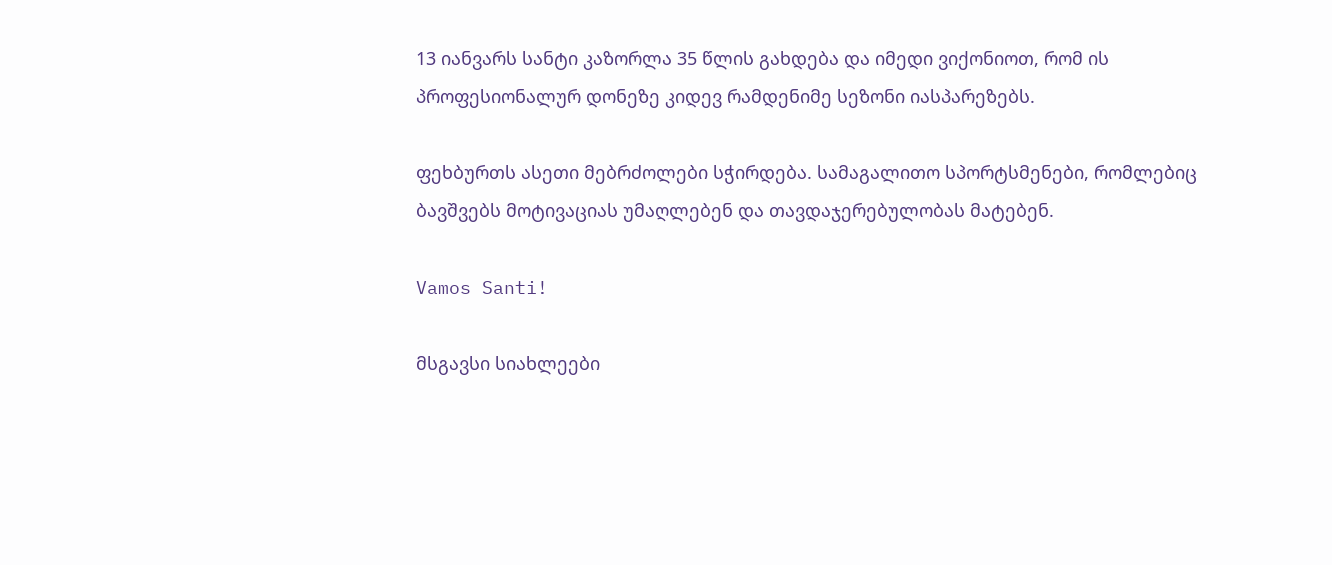13 იანვარს სანტი კაზორლა 35 წლის გახდება და იმედი ვიქონიოთ, რომ ის პროფესიონალურ დონეზე კიდევ რამდენიმე სეზონი იასპარეზებს.

ფეხბურთს ასეთი მებრძოლები სჭირდება. სამაგალითო სპორტსმენები, რომლებიც ბავშვებს მოტივაციას უმაღლებენ და თავდაჯერებულობას მატებენ.

Vamos Santi!

მსგავსი სიახლეები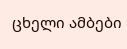ცხელი ამბები